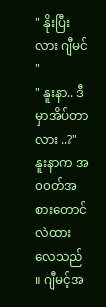" နိုးပြီးလား ဂျီမင် "
" နူးနာ.. ဒီမှာအိပ်တာလား ..?"
နူးနာက အ၀၀တ်အစားတောင် လဲထားလေသည် ။ ဂျီမင့်အ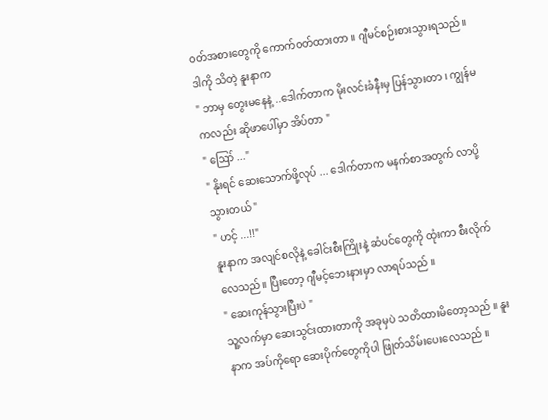၀တ်အစားတွေကို ကောက်၀တ်ထားတာ ။ ဂျီမင်စဉ်းစားသွားရသည်။ ဒါကို သိတဲ့ နူးနာက
" ဘာမှ တွေးမနေနဲ့ ..ဒေါက်တာက မိုးလင်းခံနီးမှ ပြန်သွားတာ ၊ ကျွန်မကလည်း ဆိုဖာပေါ်မှာ အိပ်တာ "
" ဪ ..."
" နိုးရင် ဆေးသောက်ဖို့လုပ် ... ဒေါက်တာက မနက်စာအတွက် လာပို့သွားတယ် "
" ဟင့် ...!!"
နူးနာက အလျင်စလိုနဲ့ ခေါင်းစီးကြိုးနဲ့ ဆံပင်တွေကို ထုံးကာ စီးလိုက်လေသည်။ ပြီးတော့ ဂျီမင့်ဘေးနားမှာ လာရပ်သည် ။
" ဆေးကုန်သွားပြီးပဲ "
သူ့လက်မှာ ဆေးသွင်းထားတာကို အခုမှပဲ သတိထားမိတော့သည် ။ နူးနာက အပ်ကိုရော ဆေးပိုက်တွေကိုပါ ဖြုတ်သိမ်းပေးလေသည် ။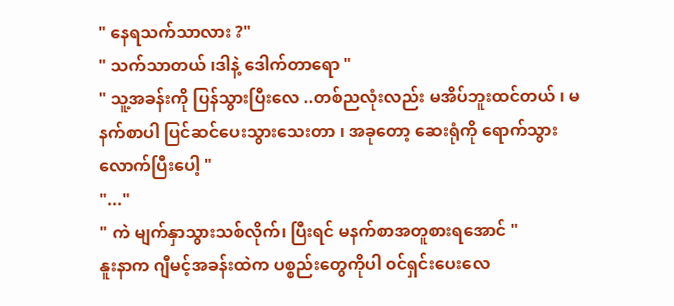" နေရသက်သာလား ?"
" သက်သာတယ် ၊ဒါနဲ့ ဒေါက်တာရော "
" သူ့အခန်းကို ပြန်သွားပြီးလေ ..တစ်ညလုံးလည်း မအိပ်ဘူးထင်တယ် ၊ မနက်စာပါ ပြင်ဆင်ပေးသွားသေးတာ ၊ အခုတော့ ဆေးရုံကို ရောက်သွားလောက်ပြီးပေါ့ "
"..."
" ကဲ မျက်နှာသွားသစ်လိုက်၊ ပြီးရင် မနက်စာအတူစားရအောင် "
နူးနာက ဂျီမင့်အခန်းထဲက ပစ္စည်းတွေကိုပါ ၀င်ရှင်းပေးလေ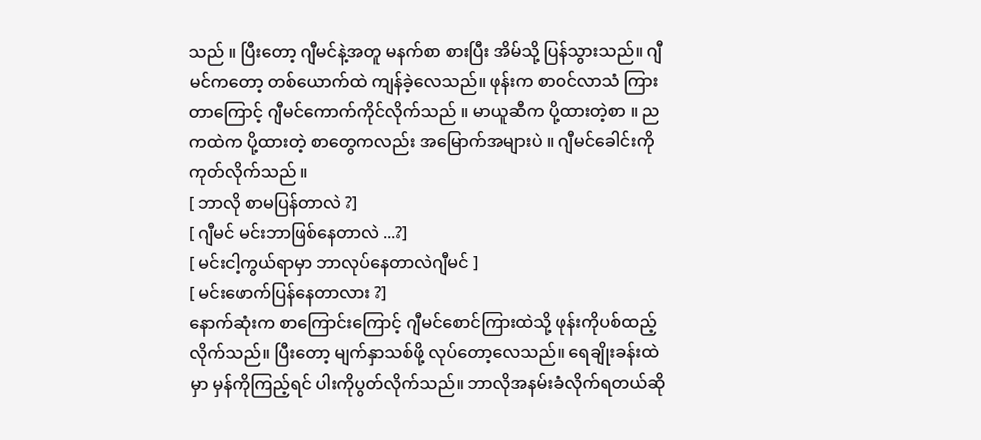သည် ။ ပြီးတော့ ဂျီမင်နဲ့အတူ မနက်စာ စားပြီး အိမ်သို့ ပြန်သွားသည်။ ဂျီမင်ကတော့ တစ်ယောက်ထဲ ကျန်ခဲ့လေသည်။ ဖုန်းက စာ၀င်လာသံ ကြားတာကြောင့် ဂျီမင်ကောက်ကိုင်လိုက်သည် ။ မာယူဆီက ပို့ထားတဲ့စာ ။ ညကထဲက ပို့ထားတဲ့ စာတွေကလည်း အမြောက်အများပဲ ။ ဂျီမင်ခေါင်းကို ကုတ်လိုက်သည် ။
[ ဘာလို စာမပြန်တာလဲ ?]
[ ဂျီမင် မင်းဘာဖြစ်နေတာလဲ ...?]
[ မင်းငါ့ကွယ်ရာမှာ ဘာလုပ်နေတာလဲဂျီမင် ]
[ မင်းဖောက်ပြန်နေတာလား ?]
နောက်ဆုံးက စာကြောင်းကြောင့် ဂျီမင်စောင်ကြားထဲသို့ ဖုန်းကိုပစ်ထည့်လိုက်သည်။ ပြီးတော့ မျက်နှာသစ်ဖို့ လုပ်တော့လေသည်။ ရေချိုးခန်းထဲမှာ မှန်ကိုကြည့်ရင် ပါးကိုပွတ်လိုက်သည်။ ဘာလိုအနမ်းခံလိုက်ရတယ်ဆို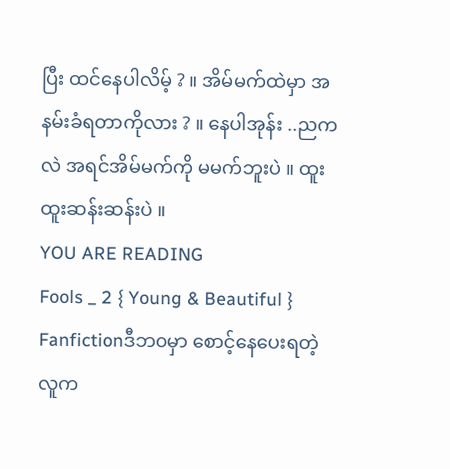ပြီး ထင်နေပါလိမ့် ? ။ အိမ်မက်ထဲမှာ အနမ်းခံရတာကိုလား ? ။ နေပါအုန်း ..ညကလဲ အရင်အိမ်မက်ကို မမက်ဘူးပဲ ။ ထူးထူးဆန်းဆန်းပဲ ။
YOU ARE READING
Fools _ 2 { Young & Beautiful }
Fanfictionဒီဘ၀မှာ စောင့်နေပေးရတဲ့လူက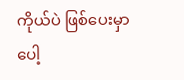ကိုယ်ပဲ ဖြစ်ပေးမှာပေါ့